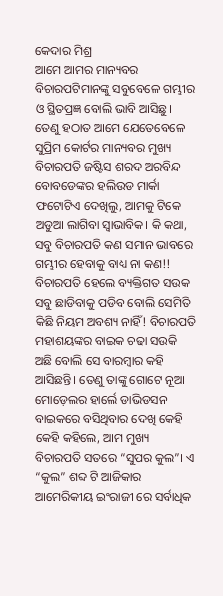କେଦାର ମିଶ୍ର
ଆମେ ଆମର ମାନ୍ୟବର ବିଚାରପଟିମାନଙ୍କୁ ସବୁବେଳେ ଗମ୍ଭୀର ଓ ସ୍ଥିତପ୍ରଜ୍ଞ ବୋଲି ଭାବି ଆସିଛୁ। ତେଣୁ ହଠାତ ଆମେ ଯେତେବେଳେ ସୁପ୍ରିମ କୋର୍ଟର ମାନ୍ୟବର ମୁଖ୍ୟ ବିଚାରପତି ଜଷ୍ଟିସ ଶରଦ ଅରବିନ୍ଦ ବୋବଡେଙ୍କର ହଲିଉଡ ମାର୍କା ଫଟୋଟିଏ ଦେଖିଲୁ, ଆମକୁ ଟିକେ ଅଡୁଆ ଲାଗିବା ସ୍ଵାଭାବିକ। କି କଥା, ସବୁ ବିଚାରପତି କଣ ସମାନ ଭାବରେ ଗମ୍ଭୀର ହେବାକୁ ବାଧ୍ୟ ନା କଣ!! ବିଚାରପତି ହେଲେ ବ୍ୟକ୍ତିଗତ ସଉକ ସବୁ ଛାଡିବାକୁ ପଡିବ ବୋଲି ସେମିତି କିଛି ନିୟମ ଅବଶ୍ୟ ନାହିଁ! ବିଚାରପତି ମହାଶୟଙ୍କର ବାଇକ ଚଢା ସଉକି ଅଛି ବୋଲି ସେ ବାରମ୍ବାର କହି ଆସିଛନ୍ତି। ତେଣୁ ତାଙ୍କୁ ଗୋଟେ ନୂଆ ମୋଡ଼େଲର ହାର୍ଲେ ଡାଭିଡସନ ବାଇକରେ ବସିଥିବାର ଦେଖି କେହି କେହି କହିଲେ, ଆମ ମୁଖ୍ୟ ବିଚାରପତି ସତରେ “ସୁପର କୁଲ”। ଏ “କୁଲ” ଶବ୍ଦ ଟି ଆଜିକାର ଆମେରିକୀୟ ଇଂରାଜୀ ରେ ସର୍ବାଧିକ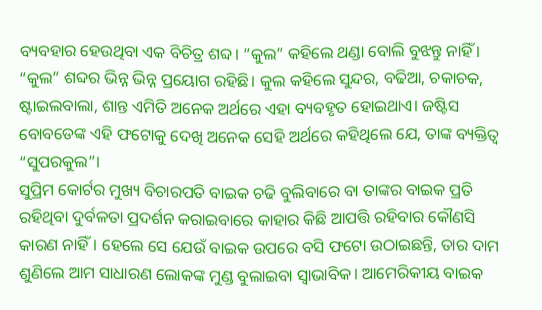ବ୍ୟବହାର ହେଉଥିବା ଏକ ବିଚିତ୍ର ଶବ୍ଦ। “କୁଲ” କହିଲେ ଥଣ୍ଡା ବୋଲି ବୁଝନ୍ତୁ ନାହିଁ । “କୁଲ” ଶବ୍ଦର ଭିନ୍ନ ଭିନ୍ନ ପ୍ରୟୋଗ ରହିଛି। କୁଲ କହିଲେ ସୁନ୍ଦର, ବଢିଆ, ଚକାଚକ, ଷ୍ଟାଇଲବାଲା, ଶାନ୍ତ ଏମିତି ଅନେକ ଅର୍ଥରେ ଏହା ବ୍ୟବହୃତ ହୋଇଥାଏ। ଜଷ୍ଟିସ ବୋବଡେଙ୍କ ଏହି ଫଟୋକୁ ଦେଖି ଅନେକ ସେହି ଅର୍ଥରେ କହିଥିଲେ ଯେ, ତାଙ୍କ ବ୍ୟକ୍ତିତ୍ବ “ସୁପରକୁଲ”।
ସୁପ୍ରିମ କୋର୍ଟର ମୁଖ୍ୟ ବିଚାରପତି ବାଇକ ଚଢି ବୁଲିବାରେ ବା ତାଙ୍କର ବାଇକ ପ୍ରତି ରହିଥିବା ଦୁର୍ବଳତା ପ୍ରଦର୍ଶନ କରାଇବାରେ କାହାର କିଛି ଆପତ୍ତି ରହିବାର କୌଣସି କାରଣ ନାହିଁ। ହେଲେ ସେ ଯେଉଁ ବାଇକ ଉପରେ ବସି ଫଟୋ ଉଠାଇଛନ୍ତି, ତାର ଦାମ ଶୁଣିଲେ ଆମ ସାଧାରଣ ଲୋକଙ୍କ ମୁଣ୍ଡ ବୁଲାଇବା ସ୍ଵାଭାବିକ। ଆମେରିକୀୟ ବାଇକ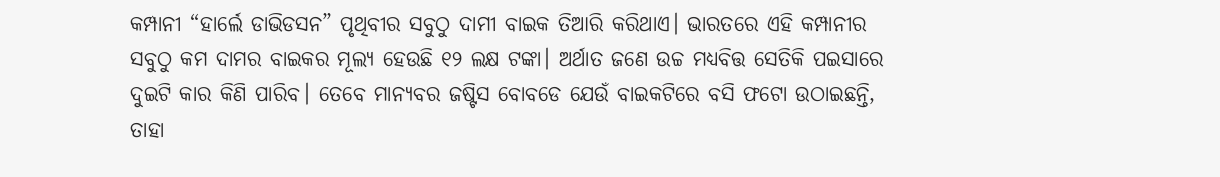କମ୍ପାନୀ “ହାର୍ଲେ ଡାଭିଡସନ” ପୃଥିବୀର ସବୁଠୁ ଦାମୀ ବାଇକ ତିଆରି କରିଥାଏ। ଭାରତରେ ଏହି କମ୍ପାନୀର ସବୁଠୁ କମ ଦାମର ବାଇକର ମୂଲ୍ୟ ହେଉଛି ୧୨ ଲକ୍ଷ ଟଙ୍କା। ଅର୍ଥାତ ଜଣେ ଉଚ୍ଚ ମଧ୍ୟବିତ୍ତ ସେତିକି ପଇସାରେ ଦୁଇଟି କାର କିଣି ପାରିବ। ତେବେ ମାନ୍ୟବର ଜଷ୍ଟିସ ବୋବଡେ ଯେଉଁ ବାଇକଟିରେ ବସି ଫଟୋ ଉଠାଇଛନ୍ତି, ତାହା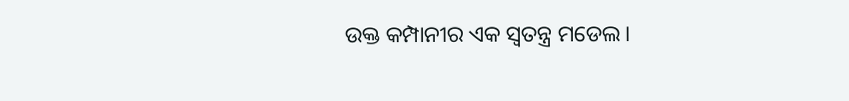ଉକ୍ତ କମ୍ପାନୀର ଏକ ସ୍ଵତନ୍ତ୍ର ମଡେଲ।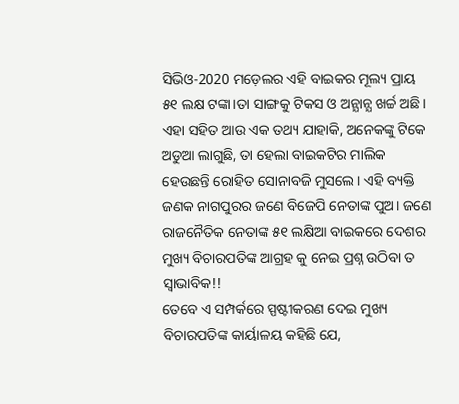ସିଭିଓ-2020 ମଡ଼େଲର ଏହି ବାଇକର ମୂଲ୍ୟ ପ୍ରାୟ ୫୧ ଲକ୍ଷ ଟଙ୍କା।ତା ସାଙ୍ଗକୁ ଟିକସ ଓ ଅନ୍ଯାନ୍ଯ ଖର୍ଚ୍ଚ ଅଛି। ଏହା ସହିତ ଆଉ ଏକ ତଥ୍ୟ ଯାହାକି, ଅନେକଙ୍କୁ ଟିକେ ଅଡୁଆ ଲାଗୁଛି, ତା ହେଲା ବାଇକଟିର ମାଲିକ ହେଉଛନ୍ତି ରୋହିତ ସୋନାବଜି ମୁସଲେ। ଏହି ବ୍ୟକ୍ତି ଜଣକ ନାଗପୁରର ଜଣେ ବିଜେପି ନେତାଙ୍କ ପୁଅ। ଜଣେ ରାଜନୈତିକ ନେତାଙ୍କ ୫୧ ଲକ୍ଷିଆ ବାଇକରେ ଦେଶର ମୁଖ୍ୟ ବିଚାରପତିଙ୍କ ଆଗ୍ରହ କୁ ନେଇ ପ୍ରଶ୍ନ ଉଠିବା ତ ସ୍ଵାଭାବିକ!!
ତେବେ ଏ ସମ୍ପର୍କରେ ସ୍ପଷ୍ଟୀକରଣ ଦେଇ ମୁଖ୍ୟ ବିଚାରପତିଙ୍କ କାର୍ୟାଳୟ କହିଛି ଯେ,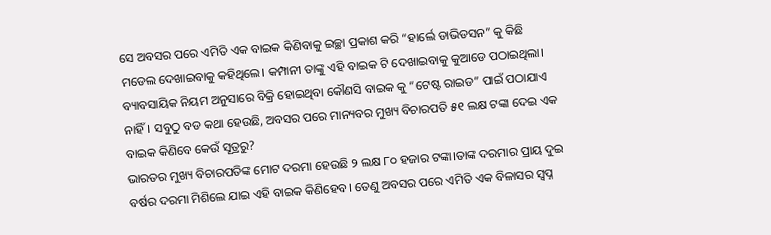ସେ ଅବସର ପରେ ଏମିତି ଏକ ବାଇକ କିଣିବାକୁ ଇଚ୍ଛା ପ୍ରକାଶ କରି “ହାର୍ଲେ ଡାଭିଡସନ” କୁ କିଛି ମଡେଲ ଦେଖାଇବାକୁ କହିଥିଲେ। କମ୍ପାନୀ ତାଙ୍କୁ ଏହି ବାଇକ ଟି ଦେଖାଇବାକୁ କୁଆଡେ ପଠାଇଥିଲା। ବ୍ୟାବସାୟିକ ନିୟମ ଅନୁସାରେ ବିକ୍ରି ହୋଇଥିବା କୌଣସି ବାଇକ କୁ “ଟେଷ୍ଟ ରାଇଡ” ପାଇଁ ପଠାଯାଏ ନାହିଁ। ସବୁଠୁ ବଡ କଥା ହେଉଛି, ଅବସର ପରେ ମାନ୍ୟବର ମୁଖ୍ୟ ବିଚାରପତି ୫୧ ଲକ୍ଷ ଟଙ୍କା ଦେଇ ଏକ ବାଇକ କିଣିବେ କେଉଁ ସୂତ୍ରରୁ?
ଭାରତର ମୁଖ୍ୟ ବିଚାରପତିଙ୍କ ମୋଟ ଦରମା ହେଉଛି ୨ ଲକ୍ଷ ୮୦ ହଜାର ଟଙ୍କା।ତାଙ୍କ ଦରମାର ପ୍ରାୟ ଦୁଇ ବର୍ଷର ଦରମା ମିଶିଲେ ଯାଇ ଏହି ବାଇକ କିଣିହେବ। ତେଣୁ ଅବସର ପରେ ଏମିତି ଏକ ବିଳାସର ସ୍ଵପ୍ନ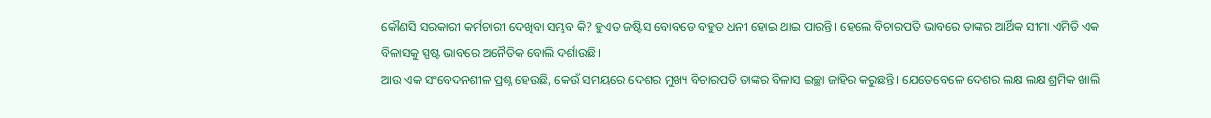କୌଣସି ସରକାରୀ କର୍ମଚାରୀ ଦେଖିବା ସମ୍ଭବ କି? ହୁଏତ ଜଷ୍ଟିସ ବୋବଡେ ବହୁତ ଧନୀ ହୋଇ ଥାଇ ପାରନ୍ତି। ହେଲେ ବିଚାରପତି ଭାବରେ ତାଙ୍କର ଆର୍ଥିକ ସୀମା ଏମିତି ଏକ ବିଳାସକୁ ସ୍ପଷ୍ଟ ଭାବରେ ଅନୈତିକ ବୋଲି ଦର୍ଶାଉଛି।
ଆଉ ଏକ ସଂବେଦନଶୀଳ ପ୍ରଶ୍ନ ହେଉଛି, କେଉଁ ସମୟରେ ଦେଶର ମୁଖ୍ୟ ବିଚାରପତି ତାଙ୍କର ବିଳାସ ଇଚ୍ଛା ଜାହିର କରୁଛନ୍ତି। ଯେତେବେଳେ ଦେଶର ଲକ୍ଷ ଲକ୍ଷ ଶ୍ରମିକ ଖାଲି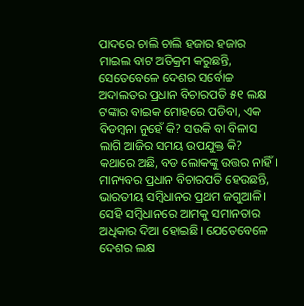ପାଦରେ ଚାଲି ଚାଲି ହଜାର ହଜାର ମାଇଲ ବାଟ ଅତିକ୍ରମ କରୁଛନ୍ତି, ସେତେବେଳେ ଦେଶର ସର୍ବୋଚ୍ଚ ଅଦାଲତର ପ୍ରଧାନ ବିଚାରପତି ୫୧ ଲକ୍ଷ ଟଙ୍କାର ବାଇକ ମୋହରେ ପଡିବା, ଏକ ବିଡମ୍ବନା ନୁହେଁ କି? ସଉକି ବା ବିଳାସ ଲାଗି ଆଜିର ସମୟ ଉପଯୁକ୍ତ କି?
କଥାରେ ଅଛି, ବଡ ଲୋକଙ୍କୁ ଉତ୍ତର ନାହିଁ। ମାନ୍ୟବର ପ୍ରଧାନ ବିଚାରପତି ହେଉଛନ୍ତି, ଭାରତୀୟ ସମ୍ବିଧାନର ପ୍ରଥମ ଜଗୁଆଳି। ସେହି ସମ୍ବିଧାନରେ ଆମକୁ ସମାନତାର ଅଧିକାର ଦିଆ ହୋଇଛି। ଯେତେବେଳେ ଦେଶର ଲକ୍ଷ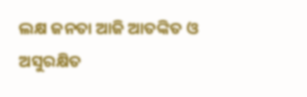ଲକ୍ଷ ଜନତା ଆଜି ଆତଙ୍କିତ ଓ ଅସୁରକ୍ଷିତ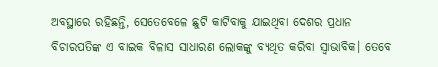ଅବସ୍ଥାରେ ରହିଛନ୍ତି, ସେତେବେଳେ ଛୁଟି କାଟିବାକୁ ଯାଇଥିବା ଦେଶର ପ୍ରଧାନ ବିଚାରପତିଙ୍କ ଏ ବାଇକ ବିଳାସ ସାଧାରଣ ଲୋକଙ୍କୁ ବ୍ୟଥିତ କରିବା ସ୍ଵାଭାବିକ। ତେବେ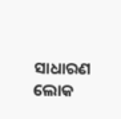ସାଧାରଣ ଲୋକ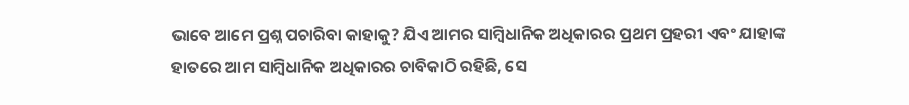ଭାବେ ଆମେ ପ୍ରଶ୍ନ ପଚାରିବା କାହାକୁ? ଯିଏ ଆମର ସାମ୍ବିଧାନିକ ଅଧିକାରର ପ୍ରଥମ ପ୍ରହରୀ ଏବଂ ଯାହାଙ୍କ ହାତରେ ଆମ ସାମ୍ବିଧାନିକ ଅଧିକାରର ଚାବିକାଠି ରହିଛି, ସେ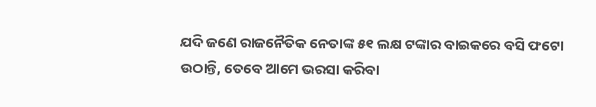ଯଦି ଜଣେ ରାଜନୈତିକ ନେତାଙ୍କ ୫୧ ଲକ୍ଷ ଟଙ୍କାର ବାଇକରେ ବସି ଫଟୋ ଉଠାନ୍ତି, ତେବେ ଆମେ ଭରସା କରିବା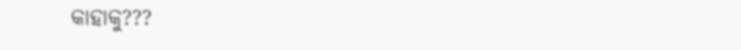କାହାକୁ???